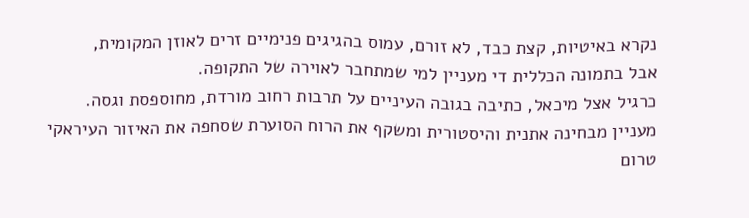נקרא באיטיות, קצת כבד, לא זורם, עמוס בהגיגים פנימיים זרים לאוזן המקומית,
אבל בתמונה הכללית די מעניין למי שמתחבר לאוירה של התקופה.
כרגיל אצל מיכאל, כתיבה בגובה העיניים על תרבות רחוב מורדת, מחוספסת וגסה.
מעניין מבחינה אתנית והיסטורית ומשקף את הרוח הסוערת שסחפה את האיזור העיראקי
טרום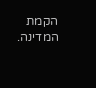הקמת המדינה.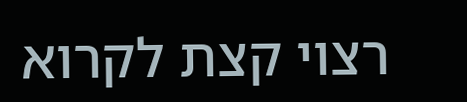רצוי קצת לקרוא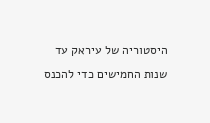היסטוריה של עיראק עד שנות החמישים כדי להכנס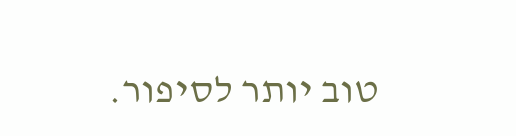טוב יותר לסיפור.